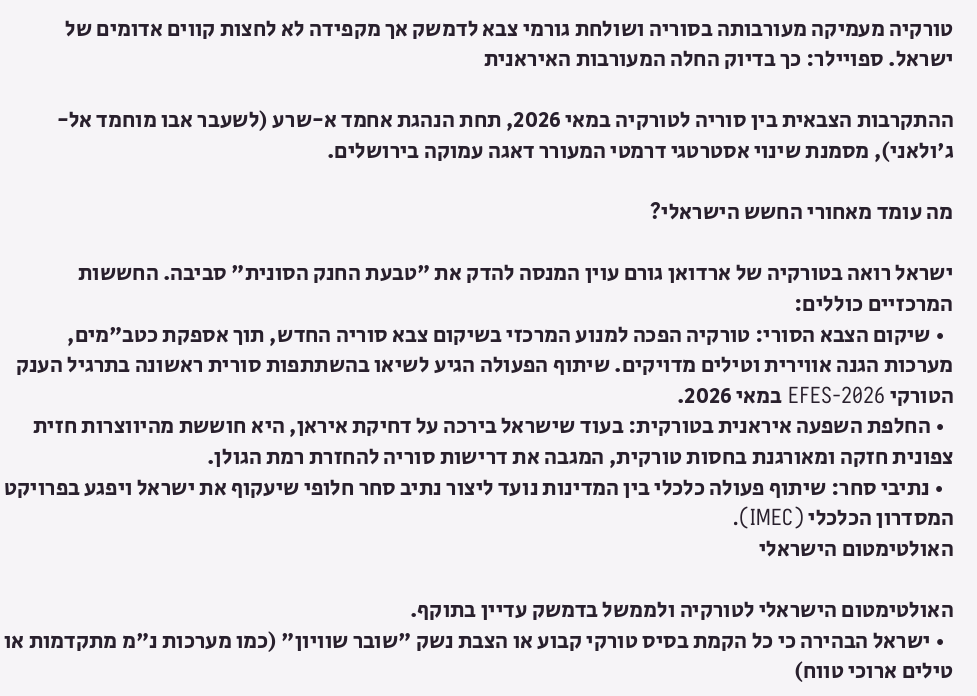טורקיה מעמיקה מעורבותה בסוריה ושולחת גורמי צבא לדמשק אך מקפידה לא לחצות קווים אדומים של ישראל. ספויילר: כך בדיוק החלה המעורבות האיראנית

ההתקרבות הצבאית בין סוריה לטורקיה במאי 2026, תחת הנהגת אחמד א-שרע (לשעבר אבו מוחמד אל-ג'ולאני), מסמנת שינוי אסטרטגי דרמטי המעורר דאגה עמוקה בירושלים.

מה עומד מאחורי החשש הישראלי?

ישראל רואה בטורקיה של ארדואן גורם עוין המנסה להדק את "טבעת החנק הסונית" סביבה. החששות המרכזיים כוללים:
  • שיקום הצבא הסורי: טורקיה הפכה למנוע המרכזי בשיקום צבא סוריה החדש, תוך אספקת כטב"מים, מערכות הגנה אווירית וטילים מדויקים. שיתוף הפעולה הגיע לשיאו בהשתתפות סורית ראשונה בתרגיל הענק הטורקי EFES-2026 במאי 2026.
  • החלפת השפעה איראנית בטורקית: בעוד שישראל בירכה על דחיקת איראן, היא חוששת מהיווצרות חזית צפונית חזקה ומאורגנת בחסות טורקית, המגבה את דרישות סוריה להחזרת רמת הגולן.
  • נתיבי סחר: שיתוף פעולה כלכלי בין המדינות נועד ליצור נתיב סחר חלופי שיעקוף את ישראל ויפגע בפרויקט המסדרון הכלכלי (IMEC).
האולטימטום הישראלי

האולטימטום הישראלי לטורקיה ולממשל בדמשק עדיין בתוקף.
  • ישראל הבהירה כי כל הקמת בסיס טורקי קבוע או הצבת נשק "שובר שוויון" (כמו מערכות נ"מ מתקדמות או טילים ארוכי טווח)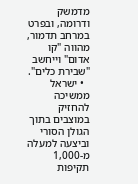מדמשק ודרומה, ובפרט במרחב תדמור, מהווה "קו אדום" וייחשב "שבירת כלים".
  • ישראל ממשיכה להחזיק במוצבים בתוך הגולן הסורי וביצעה למעלה מ-1,000 תקיפות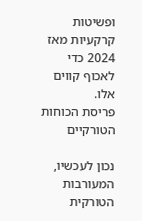ופשיטות קרקעיות מאז 2024 כדי לאכוף קווים אלו.
פריסת הכוחות הטורקיים

נכון לעכשיו, המעורבות הטורקית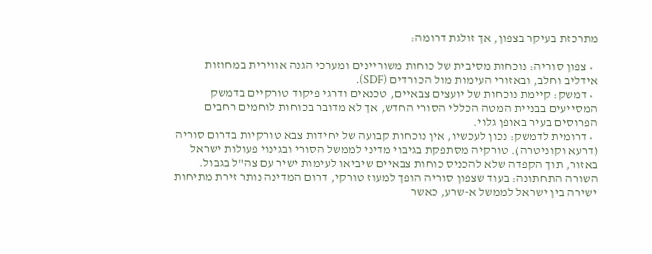מתרכזת בעיקר בצפון, אך זולגת דרומה:

  • צפון סוריה: נוכחות מסיבית של כוחות משוריינים ומערכי הגנה אווירית במחוזות אידליב וחלב, ובאזורי העימות מול הכורדים (SDF).
  • דמשק: קיימת נוכחות של יועצים צבאיים, טכנאים ודרגי פיקוד טורקיים בדמשק המסייעים בבניית המטה הכללי הסורי החדש, אך לא מדובר בכוחות לוחמים רחבים הפרוסים בעיר באופן גלוי.
  • דרומית לדמשק: נכון לעכשיו, אין נוכחות קבועה של יחידות צבא טורקיות בדרום סוריה (דרעא וקוניטרה). טורקיה מסתפקת בגיבוי מדיני לממשל הסורי ובגינוי פעולות ישראל באזור, תוך הקפדה שלא להכניס כוחות צבאיים שיביאו לעימות ישיר עם צה"ל בגבול.
השורה התחתונה: בעוד שצפון סוריה הופך למעוז טורקי, דרום המדינה נותר זירת מתיחות ישירה בין ישראל לממשל א-שרע, כאשר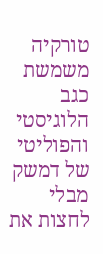טורקיה משמשת כגב הלוגיסטי והפוליטי של דמשק מבלי לחצות את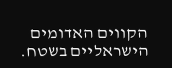הקווים האדומים הישראליים בשטח.